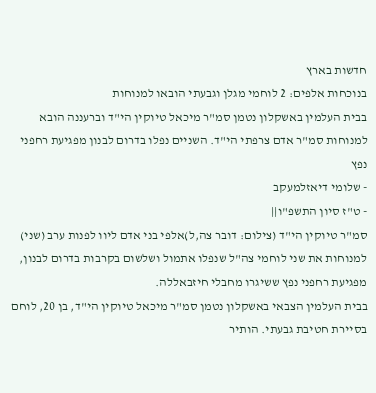חדשות בארץ
בנוכחות אלפים: 2 לוחמי מגלן וגבעתי הובאו למנוחות
בבית העלמין באשקלון נטמן סמ"ר מיכאל טיוקין הי"ד וברעננה הובא למנוחות סמ"ר אדם צרפתי הי"ד. השניים נפלו בדרום לבנון מפגיעת רחפני נפץ
- שלומי דיאזלמעקב
- ט"ז סיון התשפ"ו||
סמ"ר טיוקין הי"ד (צילום: דובר צה,ל)אלפי בני אדם ליוו לפנות ערב (שני) למנוחות את שני לוחמי צה"ל שנפלו אתמול ושלשום בקרבות בדרום לבנון, מפגיעת רחפני נפץ ששיגרו מחבלי חיזבאללה.
בבית העלמין הצבאי באשקלון נטמן סמ"ר מיכאל טיוקין הי"ד, בן 20, לוחם בסיירת חטיבת גבעתי. הותיר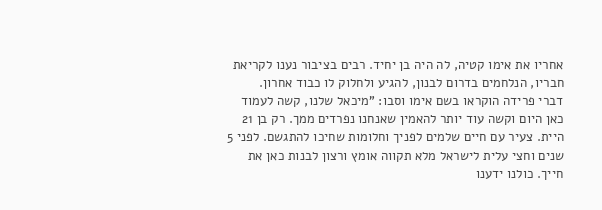אחריו את אימו קטיה, לה היה בן יחיד. רבים בציבור נענו לקריאת חבריו, הנלחמים בדרום לבנון, להגיע ולחלוק לו כבוד אחרון.
דברי פרידה הוקראו בשם אימו וסבו: "מיכאל שלנו, קשה לעמוד כאן היום וקשה עוד יותר להאמין שאנחנו נפרדים ממך. רק בן 21 היית. צעיר עם חיים שלמים לפניך וחלומות שחיכו להתגשם. לפני 5 שנים וחצי עלית לישראל מלא תקווה אומץ ורצון לבנות כאן את חייך. כולנו ידענו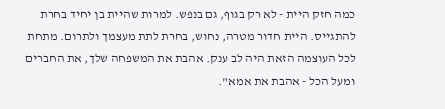כמה חזק היית - לא רק בגוף, גם בנפש. למרות שהיית בן יחיד בחרת להתגייס. היית חדור מטרה, נחוש, בחרת לתת מעצמך ולתרום. מתחת לכל העוצמה הזאת היה לב ענק. אהבת את המשפחה שלך, את החברים ומעל הכל - אהבת את אמא".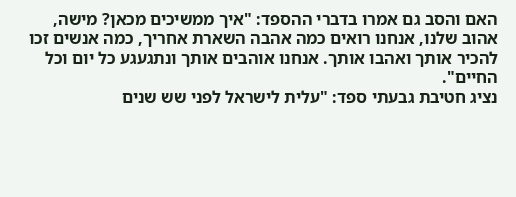האם והסב גם אמרו בדברי ההספד: "איך ממשיכים מכאן? מישה, אהוב שלנו, אנחנו רואים כמה אהבה השארת אחריך, כמה אנשים זכו להכיר אותך ואהבו אותך. אנחנו אוהבים אותך ונתגעגע כל יום וכל החיים".
נציג חטיבת גבעתי ספד: "עלית לישראל לפני שש שנים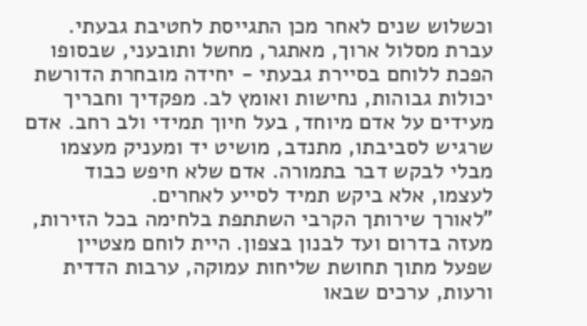וכשלוש שנים לאחר מכן התגייסת לחטיבת גבעתי. עברת מסלול ארוך, מאתגר, מחשל ותובעני, שבסופו הפכת ללוחם בסיירת גבעתי - יחידה מובחרת הדורשת יכולות גבוהות, נחישות ואומץ לב. מפקדיך וחבריך מעידים על אדם מיוחד, בעל חיוך תמידי ולב רחב. אדם שרגיש לסביבתו, מתנדב, מושיט יד ומעניק מעצמו מבלי לבקש דבר בתמורה. אדם שלא חיפש כבוד לעצמו, אלא ביקש תמיד לסייע לאחרים.
"לאורך שירותך הקרבי השתתפת בלחימה בכל הזירות, מעזה בדרום ועד לבנון בצפון. היית לוחם מצטיין שפעל מתוך תחושת שליחות עמוקה, ערבות הדדית ורעות, ערכים שבאו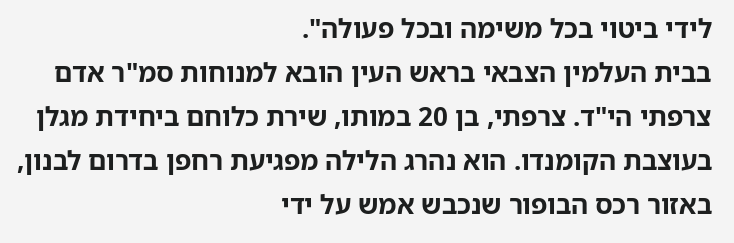לידי ביטוי בכל משימה ובכל פעולה".
בבית העלמין הצבאי בראש העין הובא למנוחות סמ"ר אדם צרפתי הי"ד. צרפתי, בן 20 במותו, שירת כלוחם ביחידת מגלן בעוצבת הקומנדו. הוא נהרג הלילה מפגיעת רחפן בדרום לבנון, באזור רכס הבופור שנכבש אמש על ידי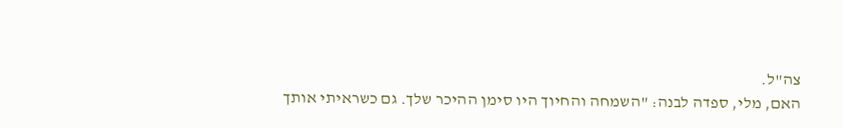צה"ל.
האם, מלי, ספדה לבנה: "השמחה והחיוך היו סימן ההיכר שלך. גם כשראיתי אותך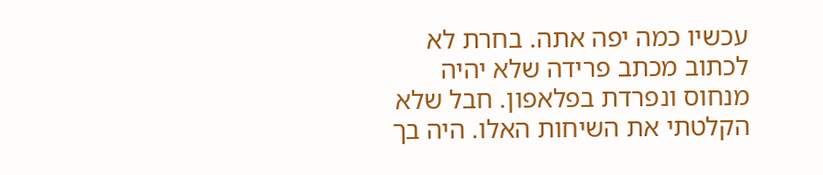עכשיו כמה יפה אתה. בחרת לא לכתוב מכתב פרידה שלא יהיה מנחוס ונפרדת בפלאפון. חבל שלא הקלטתי את השיחות האלו. היה בך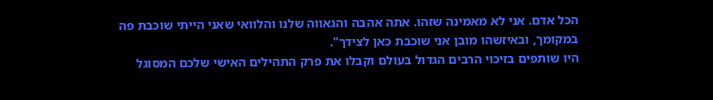הכל אדם. אני לא מאמינה שזהו. אתה אהבה והגאווה שלנו והלוואי שאני הייתי שוכבת פה במקומך, ובאיזשהו מובן אני שוכבת כאן לצידך".
היו שותפים בזיכוי הרבים הגדול בעולם וקבלו את פרק התהילים האישי שלכם המסוגל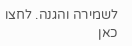לשמירה והגנה. לחצו כאן